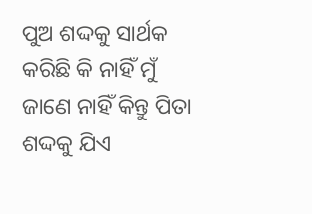ପୁଅ ଶଦ୍ଦକୁ ସାର୍ଥକ କରିଛି କି ନାହିଁ ମୁଁ ଜାଣେ ନାହିଁ କିନ୍ତୁ ପିତା ଶଦ୍ଦକୁ ଯିଏ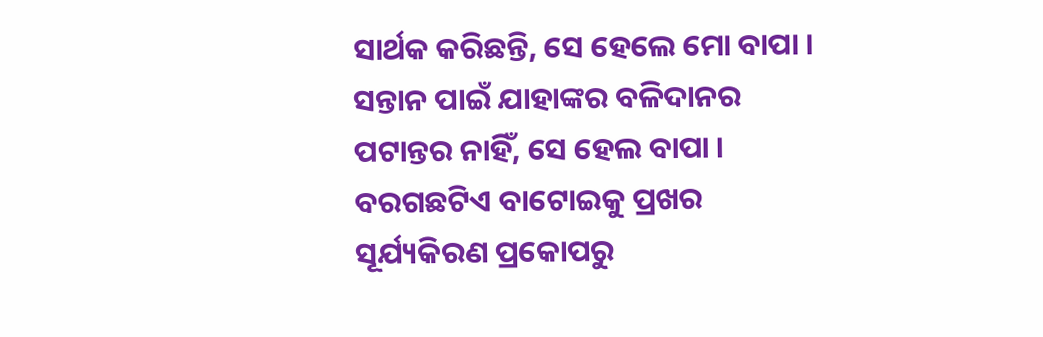ସାର୍ଥକ କରିଛନ୍ତି, ସେ ହେଲେ ମୋ ବାପା । ସନ୍ତାନ ପାଇଁ ଯାହାଙ୍କର ବଳିଦାନର ପଟାନ୍ତର ନାହିଁ, ସେ ହେଲ ବାପା । ବରଗଛଟିଏ ବାଟୋଇକୁ ପ୍ରଖର ସୂର୍ଯ୍ୟକିରଣ ପ୍ରକୋପରୁ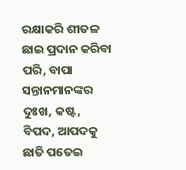ରକ୍ଷାକରି ଶୀତଳ ଛାଇ ପ୍ରଦାନ କରିବା ପରି, ବାପା ସନ୍ତାନମାନଙ୍କର ଦୁଃଖ, କଷ୍ଟ, ବିପଦ, ଆପଦକୁ ଛାତି ପତେଇ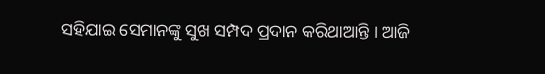ସହିଯାଇ ସେମାନଙ୍କୁ ସୁଖ ସମ୍ପଦ ପ୍ରଦାନ କରିଥାଆନ୍ତି । ଆଜି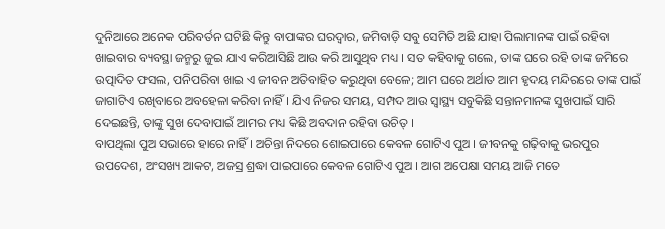ଦୁନିଆରେ ଅନେକ ପରିବର୍ତନ ଘଟିଛି କିନ୍ତୁ ବାପାଙ୍କର ଘରଦ୍ୱାର, ଜମିବାଡ଼ି ସବୁ ସେମିତି ଅଛି ଯାହା ପିଲାମାନଙ୍କ ପାଇଁ ରହିବା ଖାଇବାର ବ୍ୟବସ୍ଥା ଜନ୍ମରୁ ଜୁଇ ଯାଏ କରିଆସିଛି ଆଉ କରି ଆସୁଥିବ ମଧ୍ୟ । ସତ କହିବାକୁ ଗଲେ, ତାଙ୍କ ଘରେ ରହି ତାଙ୍କ ଜମିରେ ଉତ୍ପାଦିତ ଫସଲ, ପନିପରିବା ଖାଇ ଏ ଜୀବନ ଅତିବାହିତ କରୁଥିବା ବେଳେ; ଆମ ଘରେ ଅର୍ଥାତ ଆମ ହୃଦୟ ମନ୍ଦିରରେ ତାଙ୍କ ପାଇଁ ଜାଗାଟିଏ ରଖିବାରେ ଅବହେଳା କରିବା ନାହିଁ । ଯିଏ ନିଜର ସମୟ, ସମ୍ପଦ ଆଉ ସ୍ୱାସ୍ଥ୍ୟ ସବୁକିଛି ସନ୍ତାନମାନଙ୍କ ସୁଖପାଇଁ ସାରି ଦେଇଛନ୍ତି, ତାଙ୍କୁ ସୁଖ ଦେବାପାଇଁ ଆମର ମଧ୍ୟ କିଛି ଅବଦାନ ରହିବା ଉଚିତ୍ ।
ବାପଥିଲା ପୁଅ ସଭାରେ ହାରେ ନାହିଁ । ଅଚିନ୍ତା ନିଦରେ ଶୋଇପାରେ କେବଳ ଗୋଟିଏ ପୁଅ । ଜୀବନକୁ ଗଢ଼ିବାକୁ ଭରପୁର ଉପଦେଶ, ଅଂସଖ୍ୟ ଆକଟ, ଅଜସ୍ର ଶ୍ରଦ୍ଧା ପାଇପାରେ କେବଳ ଗୋଟିଏ ପୁଅ । ଆଗ ଅପେକ୍ଷା ସମୟ ଆଜି ମତେ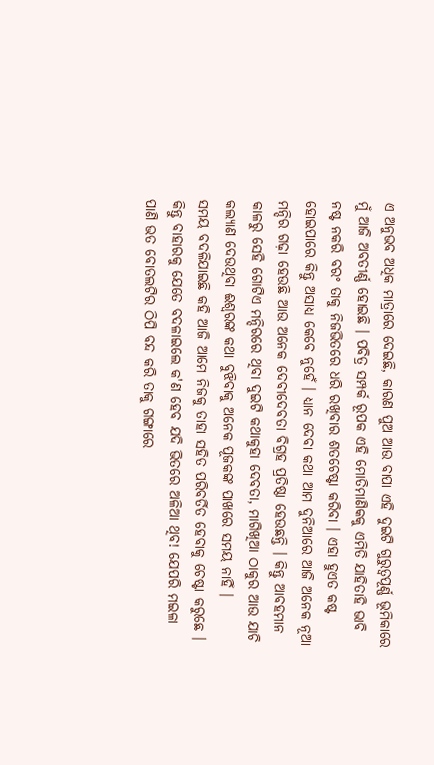ଏ ଅନୁଭବ ଅଧିକ ମାତ୍ରାରେ ଦେଇଛି, କାରଣ ପୁଅ ଆଉ ବାପା ଏହି ଦୁଇଟି ଗୁରୁତ୍ୱପୂର୍ଣ୍ଣ ଭୂମିକାରେ ମୁଁ ଆଜି ଅବତୀର୍ଣ୍ଣ ହୋଇଛି । ପବିତ୍ର ସମ୍ପର୍କ ରୂପକ ଏହି ମୋତିମାଣିକକୁ ଏମିତି ଯାହିତାହି ଭାବି ନଷ୍ଟ ନକରି ବରଂ ତାକୁ ନିଜଭିତରେ ଧରି ରଖିବାର ଶତଚେଷ୍ଟା କରିବା । ଏହା ହୁଏତ କଷ୍ଟ ହୋଇପାରେ କିନ୍ତୁ ଅସାଧ୍ୟ କେବେ ନୁହେଁ । ଧ୍ୟାନ ଦେବା କଥା ଆମ ଦୁନିଆରେ ଆଜି ଅନେକ ନୂଆ ମନ୍ଦିର ଗଢ଼ା ହେଉଛି ଆଉ ଅନେକ ଦେବୀଦେବତା ବିଗ୍ରହ ପ୍ରତିଷ୍ଠା ହେଉଛନ୍ତି । କିନ୍ତୁ ଆବହମାନ କାଳରୁ ସେହି ଗୋଟିଏ ମନ୍ଦିରରେ ଥିବା ଦୁଇଟି କଥାକୁହା ଦେବତା, ମାଗିଖିଆ ଠାକୁର ଆଉ ଯାଚି କଲ୍ୟାଣ ଦେଉଥିବା ଈଶ୍ୱରଙ୍କ କଥା ବୁଝିବାକୁ ଅନେକ ପୂଜକଙ୍କ ପାଖରେ ସମୟ ନାହିଁ ।
ସମୟ ବଦଳିଯାଇଛି କହି ଆଜି ଆମେ ନିଜକୁ ତାହା ସହିତ ପରିବର୍ତିତ ହେବାକୁ ଚେଷ୍ଟା କରୁଛେ । କିନ୍ତୁ ବାହାରକୁ ଯେତେ ବଦଳାଇଲେ କ'ଣ ହେବ ଯଦି ଭିତରେ ଅଳିଆ ଥିବ! ଯେପରି ମଇଳା ପାଣି ଭତ ବୋତଲଟିର ଠିପି ବନ୍ଦ କରି ତାକୁ ଗଙ୍ଗାରେ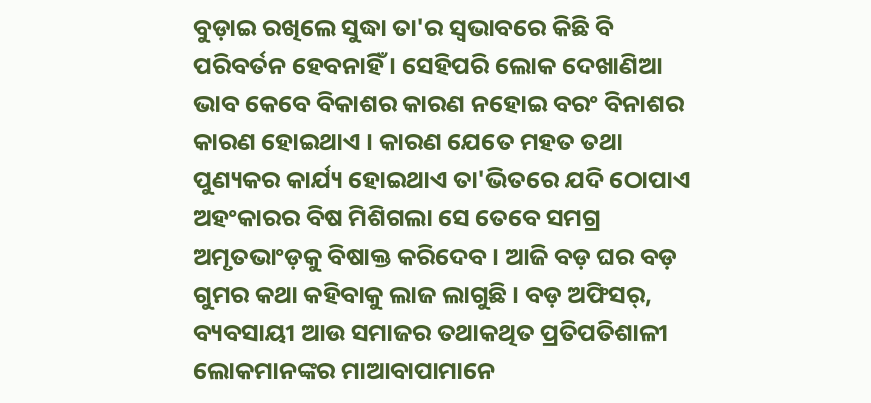ବୁଡ଼ାଇ ରଖିଲେ ସୁଦ୍ଧା ତା'ର ସ୍ୱଭାବରେ କିଛି ବି ପରିବର୍ତନ ହେବନାହିଁ । ସେହିପରି ଲୋକ ଦେଖାଣିଆ ଭାବ କେବେ ବିକାଶର କାରଣ ନହୋଇ ବରଂ ବିନାଶର କାରଣ ହୋଇଥାଏ । କାରଣ ଯେତେ ମହତ ତଥା ପୁଣ୍ୟକର କାର୍ଯ୍ୟ ହୋଇଥାଏ ତା'ଭିତରେ ଯଦି ଠୋପାଏ ଅହଂକାରର ବିଷ ମିଶିଗଲା ସେ ତେବେ ସମଗ୍ର ଅମୃତଭାଂଡ଼କୁ ବିଷାକ୍ତ କରିଦେବ । ଆଜି ବଡ଼ ଘର ବଡ଼ ଗୁମର କଥା କହିବାକୁ ଲାଜ ଲାଗୁଛି । ବଡ଼ ଅଫିସର୍, ବ୍ୟବସାୟୀ ଆଉ ସମାଜର ତଥାକଥିତ ପ୍ରତିପତିଶାଳୀ ଲୋକମାନଙ୍କର ମାଆବାପାମାନେ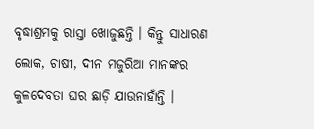ବୃଦ୍ଧାଶ୍ରମକୁ ରାସ୍ତା ଖୋଜୁଛନ୍ତି । କିନ୍ତୁ ସାଧାରଣ ଲୋକ, ଚାଷୀ, ଦୀନ ମଜୁରିଆ ମାନଙ୍କର କୁଳଦେବତା ଘର ଛାଡ଼ି ଯାଉନାହାଁନ୍ତି ।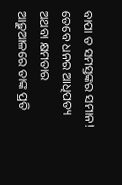ବାପା ତ ସମସ୍ତଙ୍କର ସମାନ! ତେବେ ଧନର ଆଧିପତ୍ୟ ଅଥବା କ୍ଷମତାର ଆଢ଼ୁଆଳରେ ତାଙ୍କ ପ୍ରତି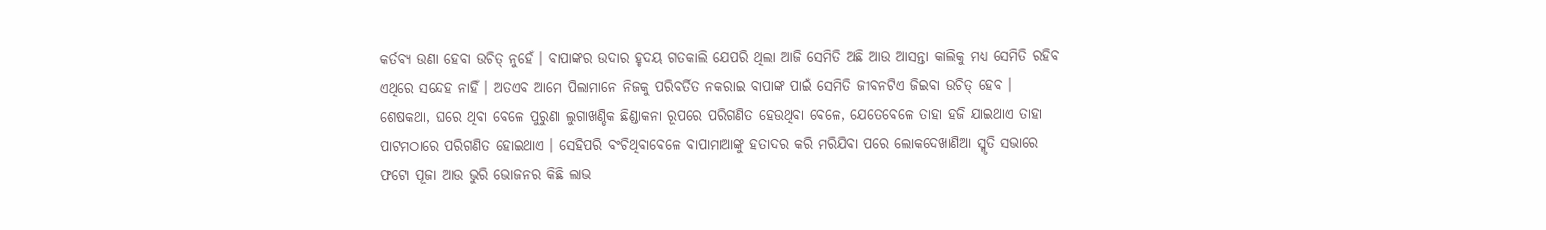କର୍ତବ୍ୟ ଉଣା ହେବା ଉଚିତ୍ ନୁହେଁ । ବାପାଙ୍କର ଉଦାର ହୃଦୟ ଗତକାଲି ଯେପରି ଥିଲା ଆଜି ସେମିତି ଅଛି ଆଉ ଆସନ୍ତା କାଲିକୁ ମଧ୍ୟ ସେମିତି ରହିବ ଏଥିରେ ସନ୍ଦେହ ନାହିଁ । ଅତଏବ ଆମେ ପିଲାମାନେ ନିଜକୁ ପରିବର୍ତିତ ନକରାଇ ବାପାଙ୍କ ପାଇଁ ସେମିତି ଜୀବନଟିଏ ଜିଇବା ଉଚିତ୍ ହେବ ।
ଶେଷକଥା, ଘରେ ଥିବା ବେଳେ ପୁରୁଣା ଲୁଗାଖଣ୍ଡିକ ଛିଣ୍ଡାକନା ରୂପରେ ପରିଗଣିତ ହେଉଥିବା ବେଳେ, ଯେତେବେଳେ ତାହା ହଜି ଯାଇଥାଏ ତାହା ପାଟମଠାରେ ପରିଗଣିତ ହୋଇଥାଏ । ସେହିପରି ବଂଚିଥିବାବେଳେ ବାପାମାଆଙ୍କୁ ହତାଦର କରି ମରିଯିବା ପରେ ଲୋକଦେଖାଣିଆ ସ୍ମୃତି ସଭାରେ ଫଟୋ ପୂଜା ଆଉ ଭୁରି ଭୋଜନର କିଛି ଲାଭ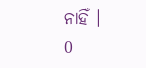ନାହିଁ ।
0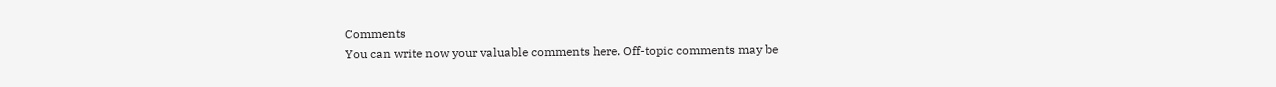Comments
You can write now your valuable comments here. Off-topic comments may be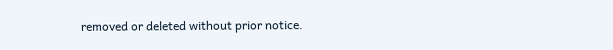removed or deleted without prior notice.